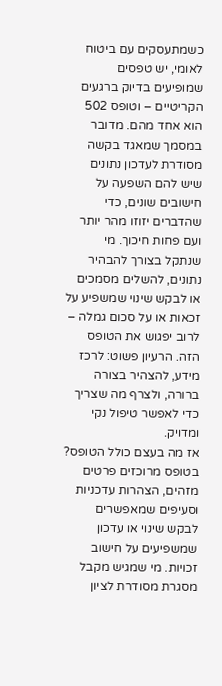כשמתעסקים עם ביטוח לאומי, יש טפסים שמופיעים בדיוק ברגעים הקריטיים – וטופס 502 הוא אחד מהם. מדובר במסמך שמאגד בקשה מסודרת לעדכון נתונים שיש להם השפעה על חישובים שונים, כדי שהדברים יזוזו מהר יותר ועם פחות חיכוך. מי שנתקל בצורך להבהיר נתונים, להשלים מסמכים או לבקש שינוי שמשפיע על זכאות או על סכום גמלה – לרוב יפגוש את הטופס הזה. הרעיון פשוט: לרכז מידע, להצהיר בצורה ברורה, ולצרף מה שצריך כדי לאפשר טיפול נקי ומדויק.
אז מה בעצם כולל הטופס?
בטופס מרוכזים פרטים מזהים, הצהרות עדכניות וסעיפים שמאפשרים לבקש שינוי או עדכון שמשפיעים על חישוב זכויות. מי שמגיש מקבל מסגרת מסודרת לציון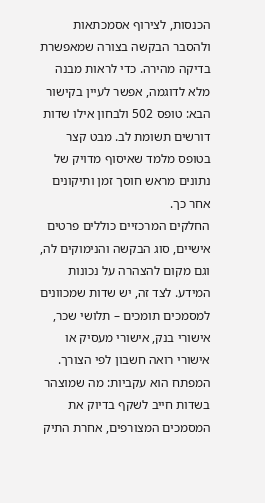הכנסות, לצירוף אסמכתאות ולהסבר הבקשה בצורה שמאפשרת בדיקה מהירה. כדי לראות מבנה מלא לדוגמה, אפשר לעיין בקישור הבא: טופס 502 ולבחון אילו שדות דורשים תשומת לב. מבט קצר בטופס מלמד שאיסוף מדויק של נתונים מראש חוסך זמן ותיקונים אחר כך.
החלקים המרכזיים כוללים פרטים אישיים, סוג הבקשה והנימוקים לה, וגם מקום להצהרה על נכונות המידע. לצד זה, יש שדות שמכוונים למסמכים תומכים – תלושי שכר, אישורי בנק, אישורי מעסיק או אישורי רואה חשבון לפי הצורך. המפתח הוא עקביות: מה שמוצהר בשדות חייב לשקף בדיוק את המסמכים המצורפים, אחרת התיק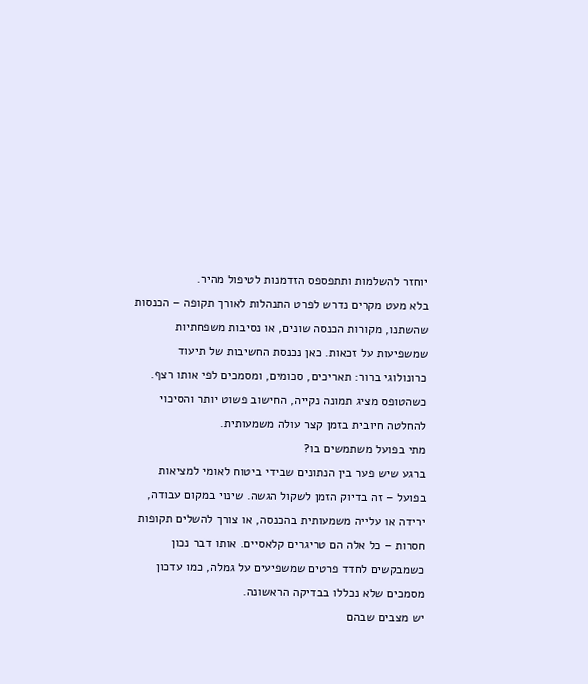יוחזר להשלמות ותתפספס הזדמנות לטיפול מהיר.
בלא מעט מקרים נדרש לפרט התנהלות לאורך תקופה – הכנסות שהשתנו, מקורות הכנסה שונים, או נסיבות משפחתיות שמשפיעות על זכאות. כאן נכנסת החשיבות של תיעוד כרונולוגי ברור: תאריכים, סכומים, ומסמכים לפי אותו רצף. כשהטופס מציג תמונה נקייה, החישוב פשוט יותר והסיכוי להחלטה חיובית בזמן קצר עולה משמעותית.
מתי בפועל משתמשים בו?
ברגע שיש פער בין הנתונים שבידי ביטוח לאומי למציאות בפועל – זה בדיוק הזמן לשקול הגשה. שינוי במקום עבודה, ירידה או עלייה משמעותית בהכנסה, או צורך להשלים תקופות חסרות – כל אלה הם טריגרים קלאסיים. אותו דבר נכון כשמבקשים לחדד פרטים שמשפיעים על גמלה, כמו עדכון מסמכים שלא נכללו בבדיקה הראשונה.
יש מצבים שבהם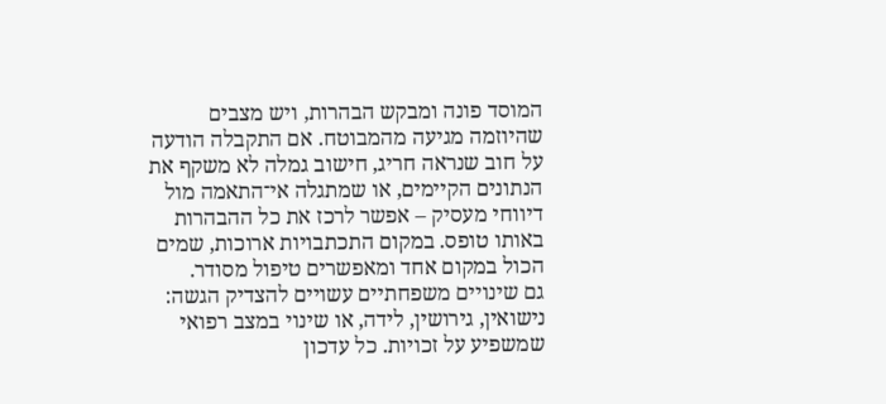המוסד פונה ומבקש הבהרות, ויש מצבים שהיוזמה מגיעה מהמבוטח. אם התקבלה הודעה על חוב שנראה חריג, חישוב גמלה לא משקף את הנתונים הקיימים, או שמתגלה אי־התאמה מול דיווחי מעסיק – אפשר לרכז את כל ההבהרות באותו טופס. במקום התכתבויות ארוכות, שמים הכול במקום אחד ומאפשרים טיפול מסודר.
גם שינויים משפחתיים עשויים להצדיק הגשה: נישואין, גירושין, לידה, או שינוי במצב רפואי שמשפיע על זכויות. כל עדכון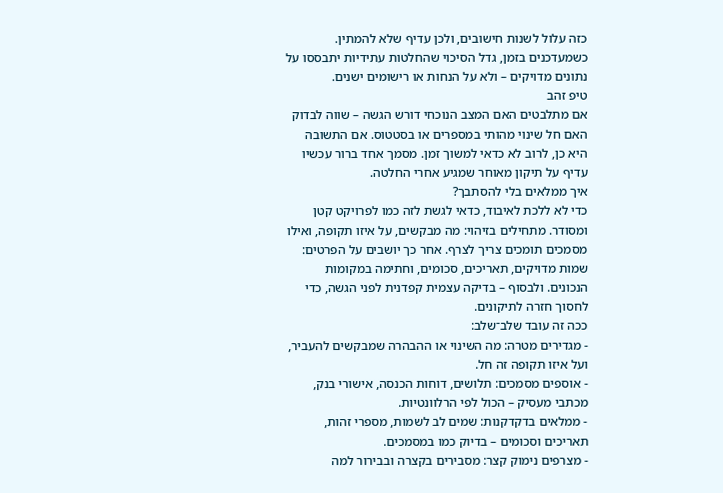כזה עלול לשנות חישובים, ולכן עדיף שלא להמתין. כשמעדכנים בזמן, גדל הסיכוי שהחלטות עתידיות יתבססו על נתונים מדויקים – ולא על הנחות או רישומים ישנים.
טיפ זהב
אם מתלבטים האם המצב הנוכחי דורש הגשה – שווה לבדוק האם חל שינוי מהותי במספרים או בסטטוס. אם התשובה היא כן, לרוב לא כדאי למשוך זמן. מסמך אחד ברור עכשיו עדיף על תיקון מאוחר שמגיע אחרי החלטה.
איך ממלאים בלי להסתבך?
כדי לא ללכת לאיבוד, כדאי לגשת לזה כמו לפרויקט קטן ומסודר. מתחילים בזיהוי: מה מבקשים, על איזו תקופה, ואילו מסמכים תומכים צריך לצרף. אחר כך יושבים על הפרטים: שמות מדויקים, תאריכים, סכומים, וחתימה במקומות הנכונים. ולבסוף – בדיקה עצמית קפדנית לפני הגשה, כדי לחסוך חזרה לתיקונים.
ככה זה עובד שלב־שלב:
- מגדירים מטרה: מה השינוי או ההבהרה שמבקשים להעביר, ועל איזו תקופה זה חל.
- אוספים מסמכים: תלושים, דוחות הכנסה, אישורי בנק, מכתבי מעסיק – הכול לפי הרלוונטיות.
- ממלאים בדקדקנות: שמים לב לשמות, מספרי זהות, תאריכים וסכומים – בדיוק כמו במסמכים.
- מצרפים נימוק קצר: מסבירים בקצרה ובבירור למה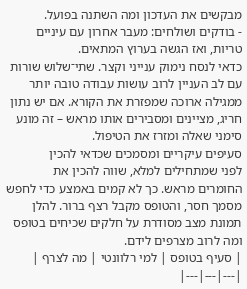מבקשים את העדכון ומה השתנה בפועל.
- בודקים ושולחים: מעבר אחרון עם עיניים טריות, ואז הגשה בערוץ המתאים.
כדאי לנסח נימוק ענייני וקצר. שתי־שלוש שורות עם לב העניין לרוב עושות עבודה טובה יותר ממגילה ארוכה שמפזרת את הקורא. אם יש נתון חריג, מציינים ומסבירים אותו מראש – זה מונע סימני שאלה ומזרז את הטיפול.
סעיפים עיקריים ומסמכים שכדאי להכין
לפני שמתחילים למלא, שווה להכין את החומרים מראש. כך לא קמים באמצע כדי לחפש מסמך חסר, והטופס מקבל רצף ברור. להלן תמונת מצב מסודרת על חלקים שכיחים בטופס ומה לרוב מצרפים לידם.
| סעיף בטופס | למי רלוונטי | מה לצרף |
|---|---|---|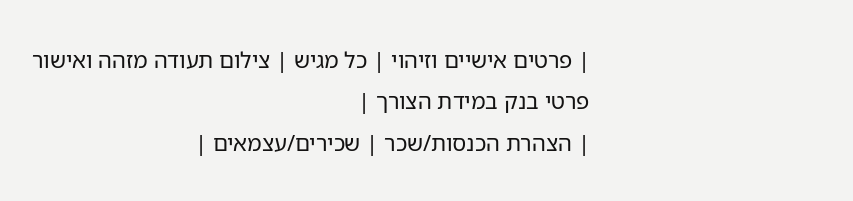| פרטים אישיים וזיהוי | כל מגיש | צילום תעודה מזהה ואישור פרטי בנק במידת הצורך |
| הצהרת הכנסות/שכר | שכירים/עצמאים |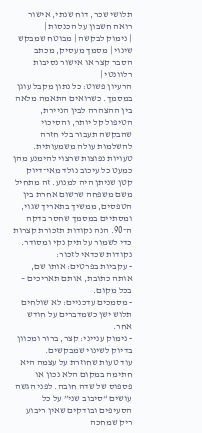תלושי שכר, דוח שנתי, אישור רואה חשבון על הכנסות |
| נימוק לבקשה | מבוטח שמבקש שינוי | מסמך מעסיק, מכתב הסבר קצר או אישור נסיבות רלוונטי |
הרעיון פשוט: כל נתון מקבל עוגן במסמך. כשרואים התאמה מלאה בין ההצהרה לבין הניירת, הטיפול קל יותר, והסיכוי שהבקשה תעבור בלי חזרה להשלמות עולה משמעותית.
טעויות נפוצות שרצוי להימנע מהן
כמעט כל עיכוב נולד מאי־דיוק קטן שניתן היה למנוע. זה מתחיל משם משפחה שרשום אחרת בין הטפסים, ממשיך בתאריך שגוי, ומסתיים במסמך שחסר בדקה ה־90. הנה נקודות תזכורת קצרות כדי לשמור על תיק נקי ומסודר.
נקודות שכדאי לזכור:
- עקביות בפרטים: אותו שם, אותה כתובת, אותם תאריכים – בכל מקום.
- מסמכים עדכניים: לא שולחים תלוש ישן כשמדברים על חודש אחר.
- נימוק ענייני: קצר, ברור ומכוון בדיוק לשינוי שמבקשים.
עוד טעות שחוזרת על עצמה היא חתימה במקום הלא נכון או פספוס של שדה חובה. לפני הגשה עושים “סיבוב שני” על כל הסעיפים ובודקים שאין ריבוע ריק שמחכה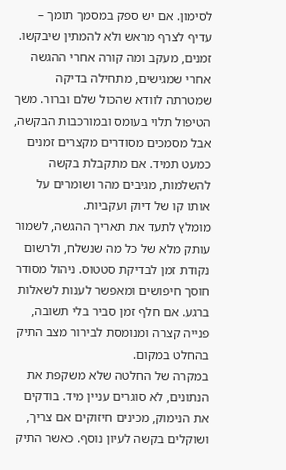לסימון. אם יש ספק במסמך תומך – עדיף לצרף מראש ולא להמתין שיבקשו.
זמנים, מעקב ומה קורה אחרי ההגשה
אחרי שמגישים, מתחילה בדיקה שמטרתה לוודא שהכול שלם וברור. משך הטיפול תלוי בעומס ובמורכבות הבקשה, אבל מסמכים מסודרים מקצרים זמנים כמעט תמיד. אם מתקבלת בקשה להשלמות, מגיבים מהר ושומרים על אותו קו של דיוק ועקביות.
מומלץ לתעד את תאריך ההגשה, לשמור עותק מלא של כל מה שנשלח, ולרשום נקודת זמן לבדיקת סטטוס. ניהול מסודר חוסך חיפושים ומאפשר לענות לשאלות ברגע. אם חלף זמן סביר בלי תשובה, פנייה קצרה ומנומסת לבירור מצב התיק בהחלט במקום.
במקרה של החלטה שלא משקפת את הנתונים, לא סוגרים עניין מיד. בודקים את הנימוק, מכינים חיזוקים אם צריך, ושוקלים בקשה לעיון נוסף. כאשר התיק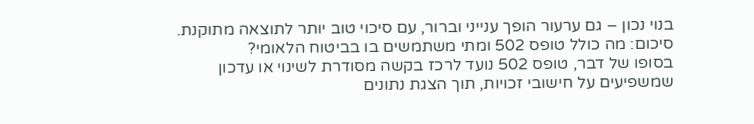בנוי נכון – גם ערעור הופך ענייני וברור, עם סיכוי טוב יותר לתוצאה מתוקנת.
סיכום: מה כולל טופס 502 ומתי משתמשים בו בביטוח הלאומי?
בסופו של דבר, טופס 502 נועד לרכז בקשה מסודרת לשינוי או עדכון שמשפיעים על חישובי זכויות, תוך הצגת נתונים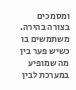ומסמכים בצורה בהירה. משתמשים בו כשיש פער בין מה שמופיע במערכת לבין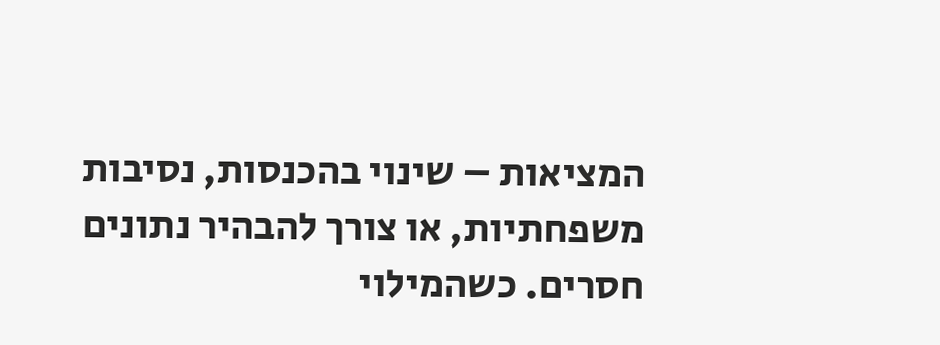המציאות – שינוי בהכנסות, נסיבות משפחתיות, או צורך להבהיר נתונים חסרים. כשהמילוי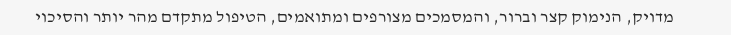מדויק, הנימוק קצר וברור, והמסמכים מצורפים ומתואמים, הטיפול מתקדם מהר יותר והסיכוי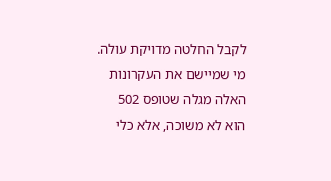לקבל החלטה מדויקת עולה. מי שמיישם את העקרונות האלה מגלה שטופס 502 הוא לא משוכה, אלא כלי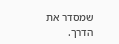שמסדר את הדרך.